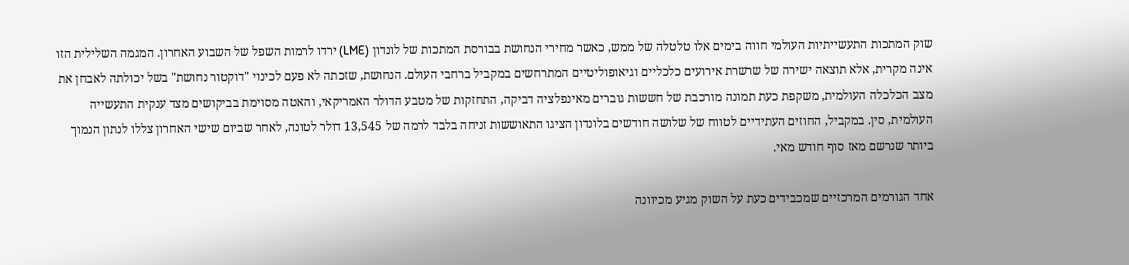שוק המתכות התעשייתיות העולמי חווה בימים אלו טלטלה של ממש, כאשר מחירי הנחושת בבורסת המתכות של לונדון (LME) ירדו לרמות השפל של השבוע האחרון. המגמה השלילית הזו אינה מקרית, אלא תוצאה ישירה של שרשרת אירועים כלכליים וגיאופוליטיים המתרחשים במקביל ברחבי העולם. הנחושת, שזכתה לא פעם לכינוי "דוקטור נחושת" בשל יכולתה לאבחן את מצב הכלכלה העולמית, משקפת כעת תמונה מורכבת של חששות גוברים מאינפלציה דביקה, התחזקות של מטבע הדולר האמריקאי, והאטה מסוימת בביקושים מצד ענקית התעשייה העולמית, סין. במקביל, החוזים העתידיים לטווח של שלושה חודשים בלונדון הציגו התאוששות זניחה בלבד לרמה של 13,545 דולר לטונה, לאחר שביום שישי האחרון צללו לנתון הנמוך ביותר שנרשם מאז סוף חודש מאי.

אחד הגורמים המרכזיים שמכבידים כעת על השוק מגיע מכיוונה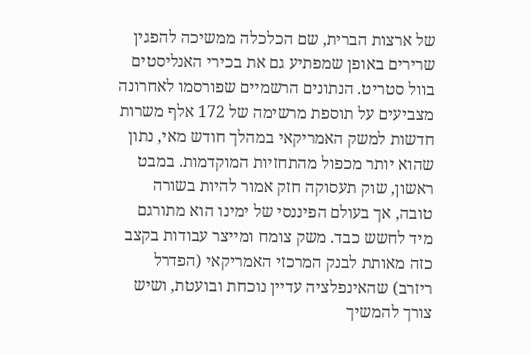של ארצות הברית, שם הכלכלה ממשיכה להפגין שרירים באופן שמפתיע גם את בכירי האנליסטים בוול סטריט. הנתונים הרשמיים שפורסמו לאחרונה מצביעים על תוספת מרשימה של 172 אלף משרות חדשות למשק האמריקאי במהלך חודש מאי, נתון שהוא יותר מכפול מהתחזיות המוקדמות. במבט ראשון, שוק תעסוקה חזק אמור להיות בשורה טובה, אך בעולם הפיננסי של ימינו הוא מתורגם מיד לחשש כבד. משק צומח ומייצר עבודות בקצב כזה מאותת לבנק המרכזי האמריקאי (הפדרל ריזרב) שהאינפלציה עדיין נוכחת ובועטת, ושיש צורך להמשיך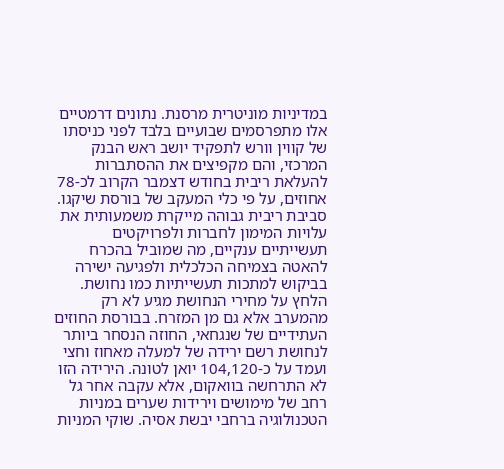במדיניות מוניטרית מרסנת. נתונים דרמטיים אלו מתפרסמים שבועיים בלבד לפני כניסתו של קווין וורש לתפקיד יושב ראש הבנק המרכזי, והם מקפיצים את ההסתברות להעלאת ריבית בחודש דצמבר הקרוב לכ-78 אחוזים, על פי כלי המעקב של בורסת שיקגו. סביבת ריבית גבוהה מייקרת משמעותית את עלויות המימון לחברות ולפרויקטים תעשייתיים ענקיים, מה שמוביל בהכרח להאטה בצמיחה הכלכלית ולפגיעה ישירה בביקוש למתכות תעשייתיות כמו נחושת.
הלחץ על מחירי הנחושת מגיע לא רק מהמערב אלא גם מן המזרח. בבורסת החוזים העתידיים של שנגחאי, החוזה הנסחר ביותר לנחושת רשם ירידה של למעלה מאחוז וחצי ועמד על כ-104,120 יואן לטונה. הירידה הזו לא התרחשה בוואקום, אלא עקבה אחר גל רחב של מימושים וירידות שערים במניות הטכנולוגיה ברחבי יבשת אסיה. שוקי המניות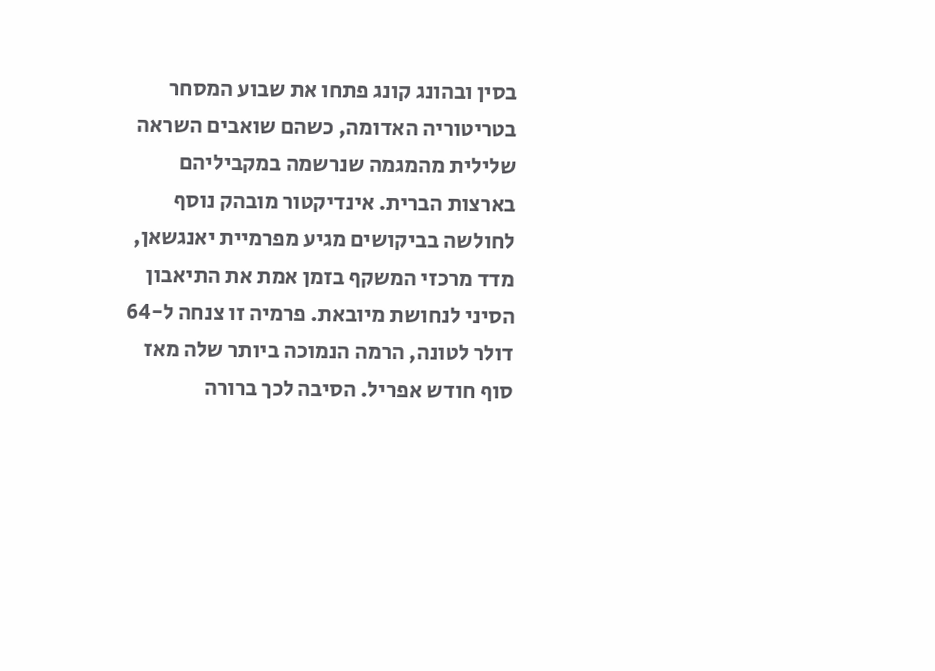בסין ובהונג קונג פתחו את שבוע המסחר בטריטוריה האדומה, כשהם שואבים השראה שלילית מהמגמה שנרשמה במקביליהם בארצות הברית. אינדיקטור מובהק נוסף לחולשה בביקושים מגיע מפרמיית יאנגשאן, מדד מרכזי המשקף בזמן אמת את התיאבון הסיני לנחושת מיובאת. פרמיה זו צנחה ל-64 דולר לטונה, הרמה הנמוכה ביותר שלה מאז סוף חודש אפריל. הסיבה לכך ברורה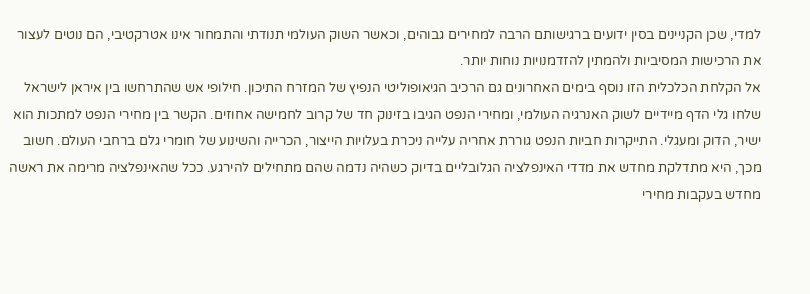למדי, שכן הקניינים בסין ידועים ברגישותם הרבה למחירים גבוהים, וכאשר השוק העולמי תנודתי והתמחור אינו אטרקטיבי, הם נוטים לעצור את הרכישות המסיביות ולהמתין להזדמנויות נוחות יותר.
אל הקלחת הכלכלית הזו נוסף בימים האחרונים גם הרכיב הגיאופוליטי הנפיץ של המזרח התיכון. חילופי אש שהתרחשו בין איראן לישראל שלחו גלי הדף מיידיים לשוק האנרגיה העולמי, ומחירי הנפט הגיבו בזינוק חד של קרוב לחמישה אחוזים. הקשר בין מחירי הנפט למתכות הוא ישיר, הדוק ומעגלי. התייקרות חביות הנפט גוררת אחריה עלייה ניכרת בעלויות הייצור, הכרייה והשינוע של חומרי גלם ברחבי העולם. חשוב מכך, היא מתדלקת מחדש את מדדי האינפלציה הגלובליים בדיוק כשהיה נדמה שהם מתחילים להירגע. ככל שהאינפלציה מרימה את ראשה מחדש בעקבות מחירי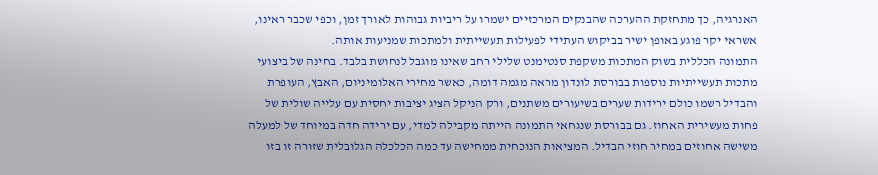האנרגיה, כך מתחזקת ההערכה שהבנקים המרכזיים ישמרו על ריביות גבוהות לאורך זמן, וכפי שכבר ראינו, אשראי יקר פוגע באופן ישיר בביקוש העתידי לפעילות תעשייתית ולמתכות שמניעות אותה.
התמונה הכללית בשוק המתכות משקפת סנטימנט שלילי רחב שאינו מוגבל לנחושת בלבד. בחינה של ביצועי מתכות תעשייתיות נוספות בבורסת לונדון מראה מגמה דומה, כאשר מחירי האלומיניום, האבץ, העופרת והבדיל רשמו כולם ירידות שערים בשיעורים משתנים, ורק הניקל הציג יציבות יחסית עם עלייה שולית של פחות מעשירית האחוז. גם בבורסת שנגחאי התמונה הייתה מקבילה למדי, עם ירידה חדה במיוחד של למעלה משישה אחוזים במחיר חוזי הבדיל. המציאות הנוכחית ממחישה עד כמה הכלכלה הגלובלית שזורה זו בזו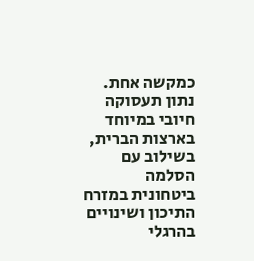כמקשה אחת. נתון תעסוקה חיובי במיוחד בארצות הברית, בשילוב עם הסלמה ביטחונית במזרח התיכון ושינויים בהרגלי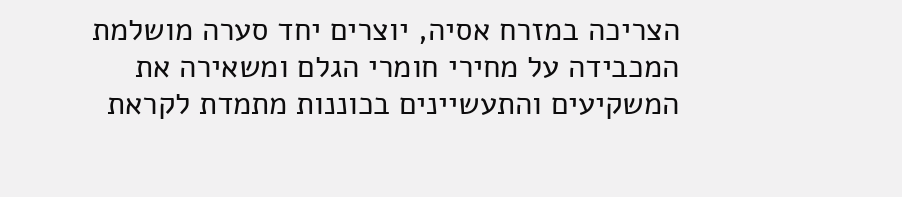הצריכה במזרח אסיה, יוצרים יחד סערה מושלמת המכבידה על מחירי חומרי הגלם ומשאירה את המשקיעים והתעשיינים בכוננות מתמדת לקראת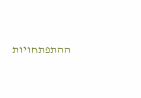ההתפתחויות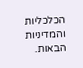הכלכליות והמדיניות הבאות.